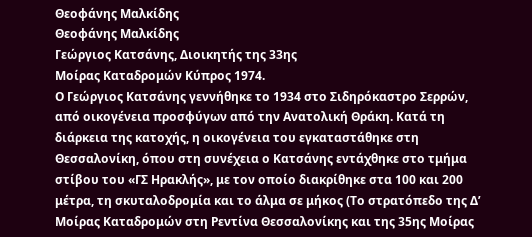Θεοφάνης Μαλκίδης
Θεοφάνης Μαλκίδης
Γεώργιος Κατσάνης, Διοικητής της 33ης
Μοίρας Καταδρομών Κύπρος 1974.
Ο Γεώργιος Κατσάνης γεννήθηκε το 1934 στο Σιδηρόκαστρο Σερρών, από οικογένεια προσφύγων από την Ανατολική Θράκη. Κατά τη διάρκεια της κατοχής, η οικογένεια του εγκαταστάθηκε στη Θεσσαλονίκη, όπου στη συνέχεια ο Κατσάνης εντάχθηκε στο τμήμα στίβου του «ΓΣ Ηρακλής», με τον οποίο διακρίθηκε στα 100 και 200 μέτρα, τη σκυταλοδρομία και το άλμα σε μήκος (Το στρατόπεδο της Δ’ Μοίρας Καταδρομών στη Ρεντίνα Θεσσαλονίκης και της 35ης Μοίρας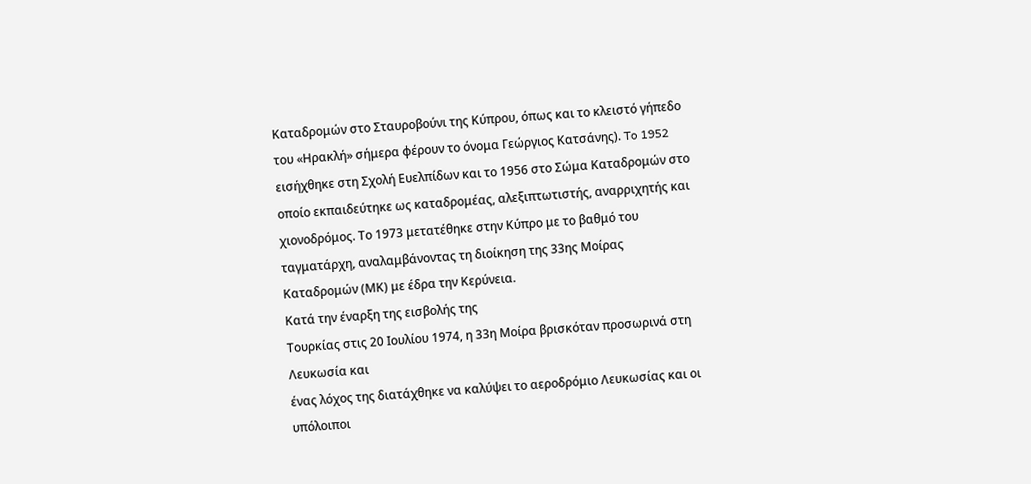Καταδρομών στο Σταυροβούνι της Κύπρου, όπως και το κλειστό γήπεδο του «Ηρακλή» σήμερα φέρουν το όνομα Γεώργιος Κατσάνης). To 1952 εισήχθηκε στη Σχολή Ευελπίδων και το 1956 στο Σώμα Καταδρομών στο οποίο εκπαιδεύτηκε ως καταδρομέας, αλεξιπτωτιστής, αναρριχητής και χιονοδρόμος. Το 1973 μετατέθηκε στην Κύπρο με το βαθμό του ταγματάρχη, αναλαμβάνοντας τη διοίκηση της 33ης Μοίρας Καταδρομών (ΜΚ) με έδρα την Κερύνεια.
Κατά την έναρξη της εισβολής της
Τουρκίας στις 20 Ιουλίου 1974, η 33η Μοίρα βρισκόταν προσωρινά στη Λευκωσία και
ένας λόχος της διατάχθηκε να καλύψει το αεροδρόμιο Λευκωσίας και οι υπόλοιποι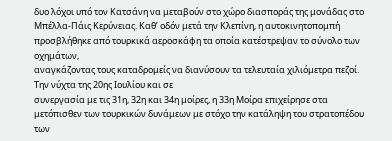δυο λόχοι υπό τον Κατσάνη να μεταβούν στο χώρο διασποράς της μονάδας στο
Μπέλλα-Πάις Κερύνειας. Καθ’ οδόν μετά την Κλεπίνη, η αυτοκινητοπομπή
προσβλήθηκε από τουρκικά αεροσκάφη τα οποία κατέστρεψαν το σύνολο των οχημάτων,
αναγκάζοντας τους καταδρομείς να διανύσουν τα τελευταία χιλιόμετρα πεζοί.
Την νύχτα της 20ης Ιουλίου και σε
συνεργασία με τις 31η, 32η και 34η μοίρες, η 33η Μοίρα επιχείρησε στα
μετόπισθεν των τουρκικών δυνάμεων με στόχο την κατάληψη του στρατοπέδου των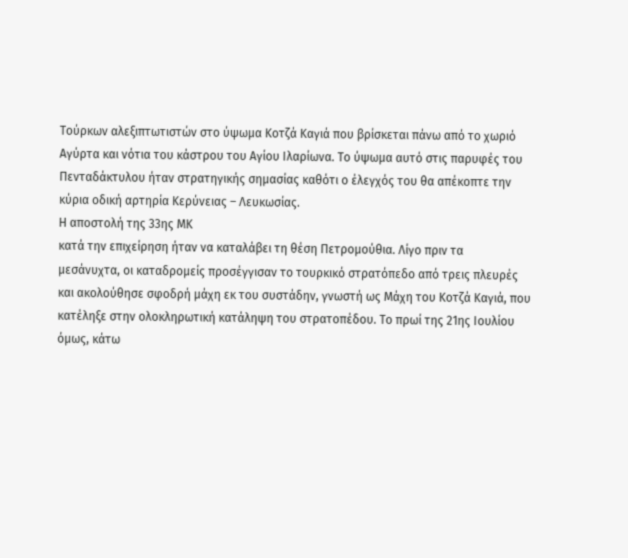Τούρκων αλεξιπτωτιστών στο ύψωμα Κοτζά Kαγιά που βρίσκεται πάνω από το χωριό
Αγύρτα και νότια του κάστρου του Αγίου Ιλαρίωνα. Το ύψωμα αυτό στις παρυφές του
Πενταδάκτυλου ήταν στρατηγικής σημασίας καθότι ο έλεγχός του θα απέκοπτε την
κύρια οδική αρτηρία Κερύνειας – Λευκωσίας.
Η αποστολή της 33ης ΜΚ
κατά την επιχείρηση ήταν να καταλάβει τη θέση Πετρομούθια. Λίγο πριν τα
μεσάνυχτα, οι καταδρομείς προσέγγισαν το τουρκικό στρατόπεδο από τρεις πλευρές
και ακολούθησε σφοδρή μάχη εκ του συστάδην, γνωστή ως Μάχη του Κοτζά Καγιά, που
κατέληξε στην ολοκληρωτική κατάληψη του στρατοπέδου. Το πρωί της 21ης Ιουλίου
όμως, κάτω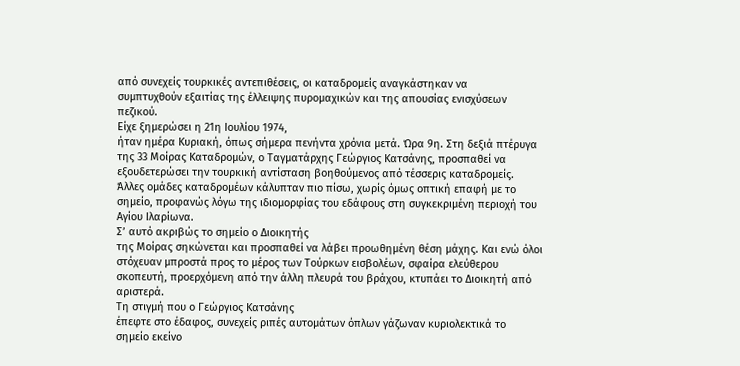από συνεχείς τουρκικές αντεπιθέσεις, οι καταδρομείς αναγκάστηκαν να
συμπτυχθούν εξαιτίας της έλλειψης πυρομαχικών και της απουσίας ενισχύσεων
πεζικού.
Είχε ξημερώσει η 21η Ιουλίου 1974,
ήταν ημέρα Κυριακή, όπως σήμερα πενήντα χρόνια μετά. Ώρα 9η. Στη δεξιά πτέρυγα
της 33 Μοίρας Καταδρομών, ο Ταγματάρχης Γεώργιος Κατσάνης, προσπαθεί να
εξουδετερώσει την τουρκική αντίσταση βοηθούμενος από τέσσερις καταδρομείς.
Άλλες ομάδες καταδρομέων κάλυπταν πιο πίσω, χωρίς όμως οπτική επαφή με το
σημείο, προφανώς λόγω της ιδιομορφίας του εδάφους στη συγκεκριμένη περιοχή του
Αγίου Ιλαρίωνα.
Σ’ αυτό ακριβώς το σημείο ο Διοικητής
της Μοίρας σηκώνεται και προσπαθεί να λάβει προωθημένη θέση μάχης. Και ενώ όλοι
στόχευαν μπροστά προς το μέρος των Τούρκων εισβολέων, σφαίρα ελεύθερου
σκοπευτή, προερχόμενη από την άλλη πλευρά του βράχου, κτυπάει το Διοικητή από
αριστερά.
Τη στιγμή που ο Γεώργιος Κατσάνης
έπεφτε στο έδαφος, συνεχείς ριπές αυτομάτων όπλων γάζωναν κυριολεκτικά το
σημείο εκείνο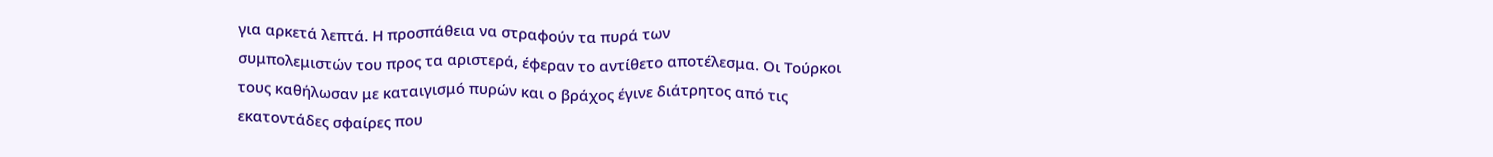για αρκετά λεπτά. Η προσπάθεια να στραφούν τα πυρά των
συμπολεμιστών του προς τα αριστερά, έφεραν το αντίθετο αποτέλεσμα. Οι Τούρκοι
τους καθήλωσαν με καταιγισμό πυρών και ο βράχος έγινε διάτρητος από τις
εκατοντάδες σφαίρες που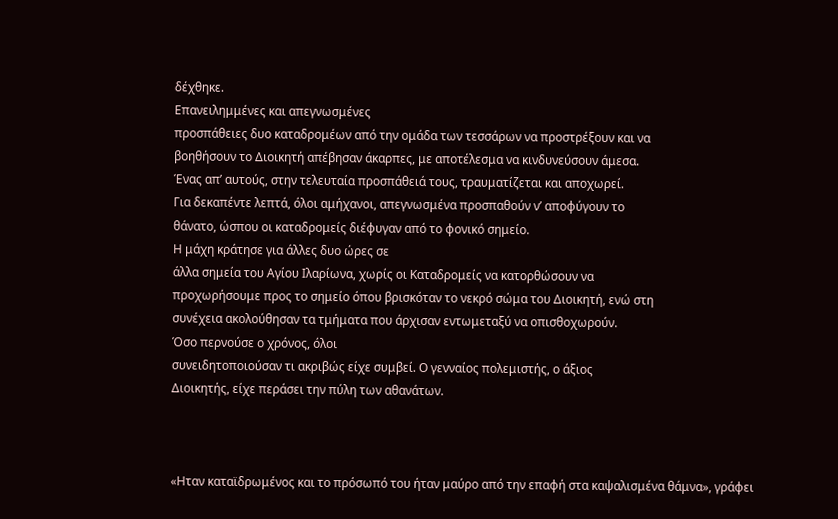δέχθηκε.
Επανειλημμένες και απεγνωσμένες
προσπάθειες δυο καταδρομέων από την ομάδα των τεσσάρων να προστρέξουν και να
βοηθήσουν το Διοικητή απέβησαν άκαρπες, με αποτέλεσμα να κινδυνεύσουν άμεσα.
Ένας απ’ αυτούς, στην τελευταία προσπάθειά τους, τραυματίζεται και αποχωρεί.
Για δεκαπέντε λεπτά, όλοι αμήχανοι, απεγνωσμένα προσπαθούν ν’ αποφύγουν το
θάνατο, ώσπου οι καταδρομείς διέφυγαν από το φονικό σημείο.
Η μάχη κράτησε για άλλες δυο ώρες σε
άλλα σημεία του Αγίου Ιλαρίωνα, χωρίς οι Καταδρομείς να κατορθώσουν να
προχωρήσουμε προς το σημείο όπου βρισκόταν το νεκρό σώμα του Διοικητή, ενώ στη
συνέχεια ακολούθησαν τα τμήματα που άρχισαν εντωμεταξύ να οπισθοχωρούν.
Όσο περνούσε ο χρόνος, όλοι
συνειδητοποιούσαν τι ακριβώς είχε συμβεί. Ο γενναίος πολεμιστής, ο άξιος
Διοικητής, είχε περάσει την πύλη των αθανάτων.



«Ηταν καταϊδρωμένος και το πρόσωπό του ήταν μαύρο από την επαφή στα καψαλισμένα θάμνα», γράφει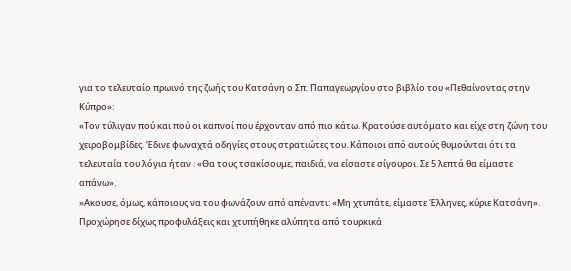για το τελευταίο πρωινό της ζωής του Κατσάνη ο Σπ. Παπαγεωργίου στο βιβλίο του «Πεθαίνοντας στην Κύπρο»:
«Τον τύλιγαν πού και πού οι καπνοί που έρχονταν από πιο κάτω. Κρατούσε αυτόματο και είχε στη ζώνη του χειροβομβίδες. Έδινε φωναχτά οδηγίες στους στρατιώτες του. Κάποιοι από αυτούς θυμούνται ότι τα τελευταία του λόγια ήταν : «Θα τους τσακίσουμε, παιδιά, να είσαστε σίγουροι. Σε 5 λεπτά θα είμαστε απάνω».
»Ακουσε, όμως, κάποιους να του φωνάζουν από απέναντι: «Μη χτυπάτε, είμαστε Έλληνες, κύριε Κατσάνη». Προχώρησε δίχως προφυλάξεις και χτυπήθηκε αλύπητα από τουρκικά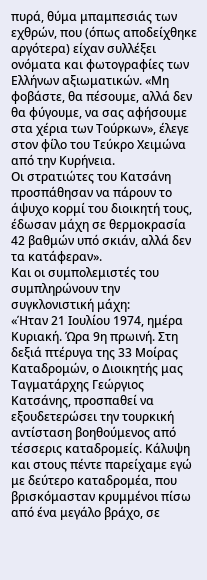πυρά, θύμα μπαμπεσιάς των εχθρών, που (όπως αποδείχθηκε αργότερα) είχαν συλλέξει ονόματα και φωτογραφίες των Ελλήνων αξιωματικών. «Μη φοβάστε, θα πέσουμε, αλλά δεν θα φύγουμε, να σας αφήσουμε στα χέρια των Τούρκων», έλεγε στον φίλο του Τεύκρο Χειμώνα από την Κυρήνεια.
Οι στρατιώτες του Κατσάνη προσπάθησαν να πάρουν το άψυχο κορμί του διοικητή τους, έδωσαν μάχη σε θερμοκρασία 42 βαθμών υπό σκιάν, αλλά δεν τα κατάφεραν».
Και οι συμπολεμιστές του συμπληρώνουν την συγκλονιστική μάχη:
«Ήταν 21 Ιουλίου 1974, ημέρα Κυριακή. Ώρα 9η πρωινή. Στη δεξιά πτέρυγα της 33 Μοίρας Καταδρομών, ο Διοικητής μας Ταγματάρχης Γεώργιος Κατσάνης, προσπαθεί να εξουδετερώσει την τουρκική αντίσταση βοηθούμενος από τέσσερις καταδρομείς. Κάλυψη και στους πέντε παρείχαμε εγώ με δεύτερο καταδρομέα, που βρισκόμασταν κρυμμένοι πίσω από ένα μεγάλο βράχο, σε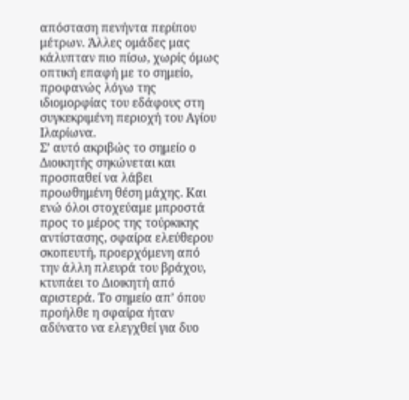απόσταση πενήντα περίπου μέτρων. Άλλες ομάδες μας κάλυπταν πιο πίσω, χωρίς όμως οπτική επαφή με το σημείο, προφανώς λόγω της ιδιομορφίας του εδάφους στη συγκεκριμένη περιοχή του Αγίου Ιλαρίωνα.
Σ’ αυτό ακριβώς το σημείο ο Διοικητής σηκώνεται και προσπαθεί να λάβει προωθημένη θέση μάχης. Και ενώ όλοι στοχεύαμε μπροστά προς το μέρος της τούρκικης αντίστασης, σφαίρα ελεύθερου σκοπευτή, προερχόμενη από την άλλη πλευρά του βράχου, κτυπάει το Διοικητή από αριστερά. Το σημείο απ’ όπου προήλθε η σφαίρα ήταν αδύνατο να ελεγχθεί για δυο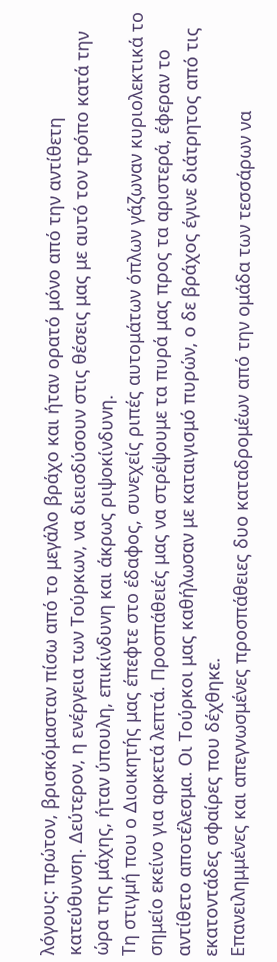λόγους: πρώτον, βρισκόμασταν πίσω από το μεγάλο βράχο και ήταν ορατό μόνο από την αντίθετη κατεύθυνση. Δεύτερον, η ενέργεια των Τούρκων, να διεισδύσουν στις θέσεις μας με αυτό τον τρόπο κατά την ώρα της μάχης, ήταν ύπουλη, επικίνδυνη και άκρως ριψοκίνδυνη.
Τη στιγμή που ο Διοικητής μας έπεφτε στο έδαφος, συνεχείς ριπές αυτομάτων όπλων γάζωναν κυριολεκτικά το σημείο εκείνο για αρκετά λεπτά. Προσπάθειές μας να στρέψουμε τα πυρά μας προς τα αριστερά, έφεραν το αντίθετο αποτέλεσμα. Οι Τούρκοι μας καθήλωσαν με καταιγισμό πυρών, ο δε βράχος έγινε διάτρητος από τις εκατοντάδες σφαίρες που δέχθηκε.
Επανειλημμένες και απεγνωσμένες προσπάθειες δυο καταδρομέων από την ομάδα των τεσσάρων να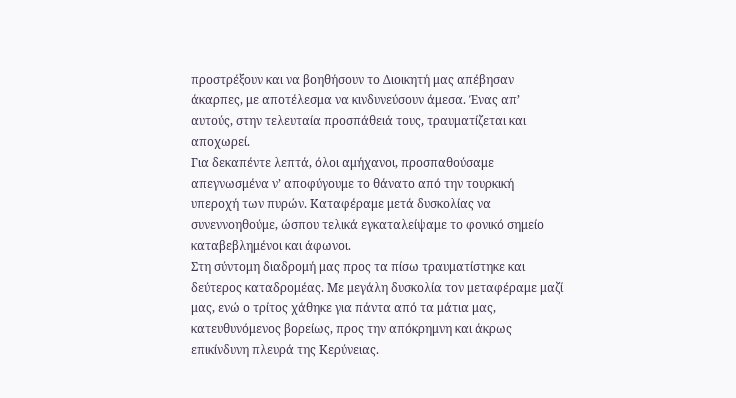προστρέξουν και να βοηθήσουν το Διοικητή μας απέβησαν άκαρπες, με αποτέλεσμα να κινδυνεύσουν άμεσα. Ένας απ’ αυτούς, στην τελευταία προσπάθειά τους, τραυματίζεται και αποχωρεί.
Για δεκαπέντε λεπτά, όλοι αμήχανοι, προσπαθούσαμε απεγνωσμένα ν’ αποφύγουμε το θάνατο από την τουρκική υπεροχή των πυρών. Καταφέραμε μετά δυσκολίας να συνεννοηθούμε, ώσπου τελικά εγκαταλείψαμε το φονικό σημείο καταβεβλημένοι και άφωνοι.
Στη σύντομη διαδρομή μας προς τα πίσω τραυματίστηκε και δεύτερος καταδρομέας. Με μεγάλη δυσκολία τον μεταφέραμε μαζί μας, ενώ ο τρίτος χάθηκε για πάντα από τα μάτια μας, κατευθυνόμενος βορείως, προς την απόκρημνη και άκρως επικίνδυνη πλευρά της Κερύνειας.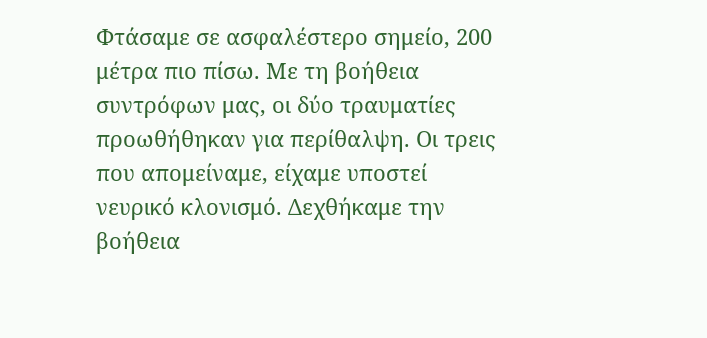Φτάσαμε σε ασφαλέστερο σημείο, 200 μέτρα πιο πίσω. Με τη βοήθεια συντρόφων μας, οι δύο τραυματίες προωθήθηκαν για περίθαλψη. Οι τρεις που απομείναμε, είχαμε υποστεί νευρικό κλονισμό. Δεχθήκαμε την βοήθεια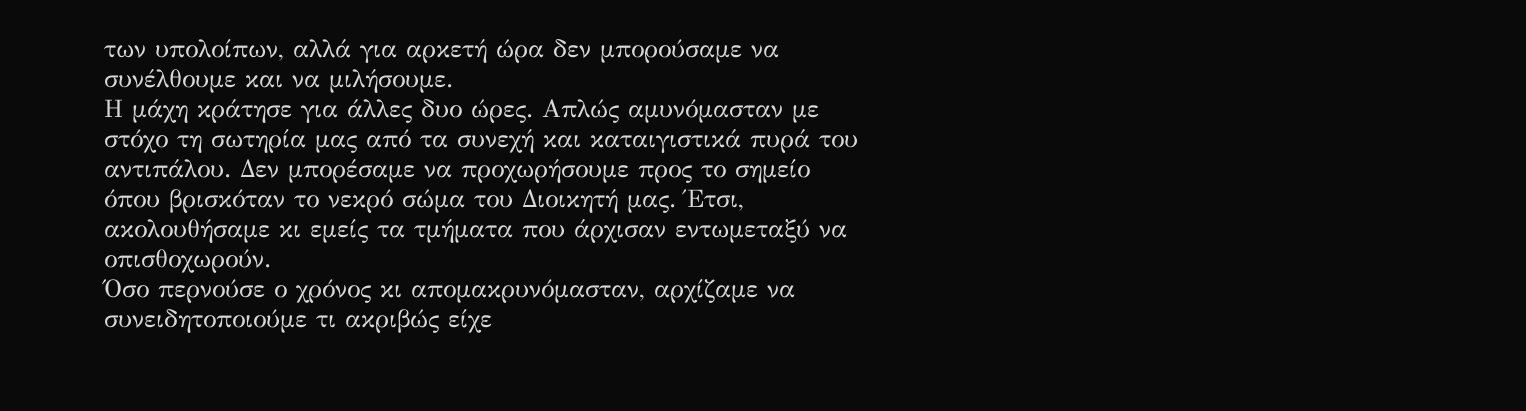των υπολοίπων, αλλά για αρκετή ώρα δεν μπορούσαμε να συνέλθουμε και να μιλήσουμε.
Η μάχη κράτησε για άλλες δυο ώρες. Απλώς αμυνόμασταν με στόχο τη σωτηρία μας από τα συνεχή και καταιγιστικά πυρά του αντιπάλου. Δεν μπορέσαμε να προχωρήσουμε προς το σημείο όπου βρισκόταν το νεκρό σώμα του Διοικητή μας. Έτσι, ακολουθήσαμε κι εμείς τα τμήματα που άρχισαν εντωμεταξύ να οπισθοχωρούν.
Όσο περνούσε ο χρόνος κι απομακρυνόμασταν, αρχίζαμε να συνειδητοποιούμε τι ακριβώς είχε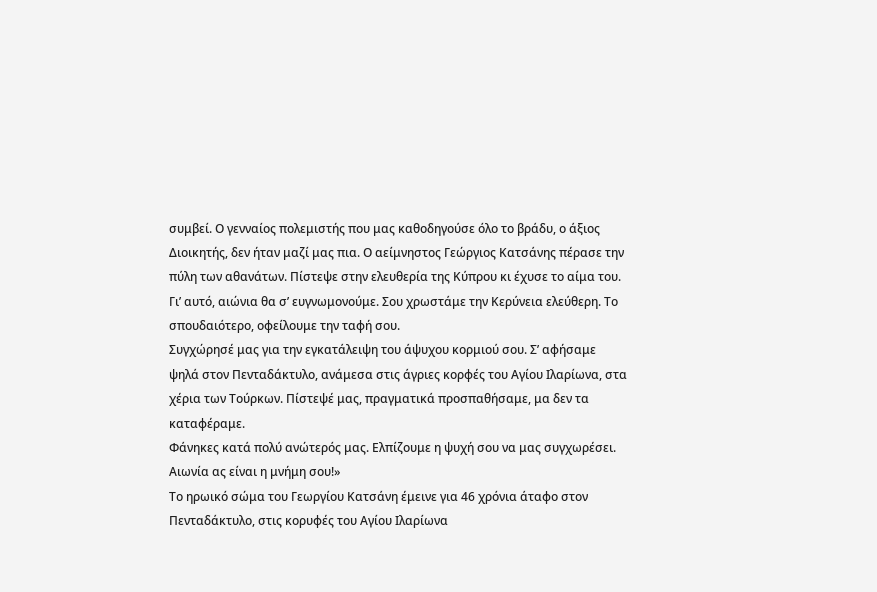συμβεί. Ο γενναίος πολεμιστής που μας καθοδηγούσε όλο το βράδυ, ο άξιος Διοικητής, δεν ήταν μαζί μας πια. Ο αείμνηστος Γεώργιος Κατσάνης πέρασε την πύλη των αθανάτων. Πίστεψε στην ελευθερία της Κύπρου κι έχυσε το αίμα του.
Γι’ αυτό, αιώνια θα σ’ ευγνωμονούμε. Σου χρωστάμε την Κερύνεια ελεύθερη. Το σπουδαιότερο, οφείλουμε την ταφή σου.
Συγχώρησέ μας για την εγκατάλειψη του άψυχου κορμιού σου. Σ’ αφήσαμε ψηλά στον Πενταδάκτυλο, ανάμεσα στις άγριες κορφές του Αγίου Ιλαρίωνα, στα χέρια των Τούρκων. Πίστεψέ μας, πραγματικά προσπαθήσαμε, μα δεν τα καταφέραμε.
Φάνηκες κατά πολύ ανώτερός μας. Ελπίζουμε η ψυχή σου να μας συγχωρέσει.
Αιωνία ας είναι η μνήμη σου!»
Το ηρωικό σώμα του Γεωργίου Κατσάνη έμεινε για 46 χρόνια άταφο στον Πενταδάκτυλο, στις κορυφές του Αγίου Ιλαρίωνα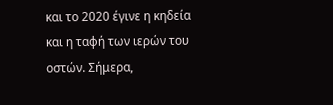και το 2020 έγινε η κηδεία και η ταφή των ιερών του οστών. Σήμερα,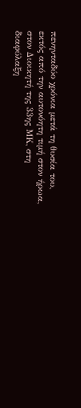πενηνταδύο χρόνια μετά τη θυσία του, εκτός από την αυτονόητη τιμή στον ήρωα, στον Διοικητή της 33ης ΜΚ, στη διαφύλαξη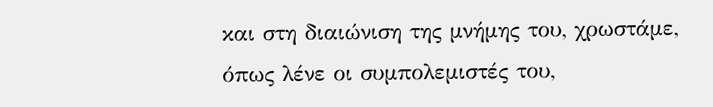και στη διαιώνιση της μνήμης του, χρωστάμε, όπως λένε οι συμπολεμιστές του,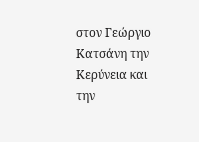στον Γεώργιο Κατσάνη την Κερύνεια και την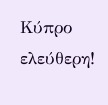Κύπρο ελεύθερη!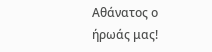Αθάνατος ο ήρωάς μας!